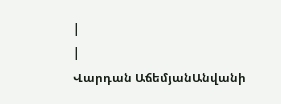|
|
Վարդան ԱճեմյանԱնվանի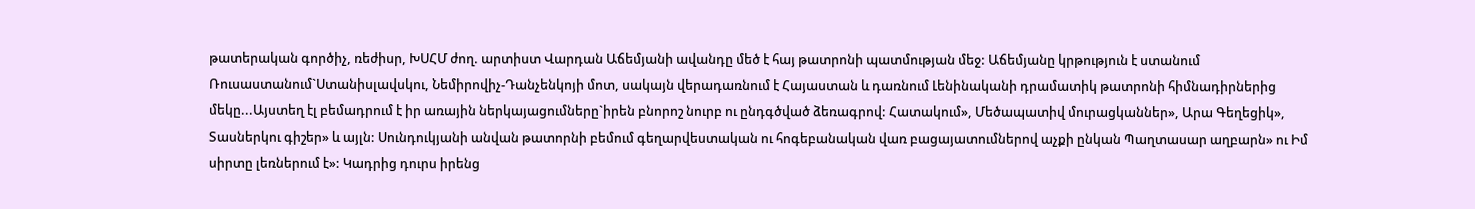թատերական գործիչ, ռեժիսր, ԽՍՀՄ ժող. արտիստ Վարդան Աճեմյանի ավանդը մեծ է հայ թատրոնի պատմության մեջ: Աճեմյանը կրթություն է ստանում Ռուսաստանում`Ստանիսլավսկու, Նեմիրովիչ-Դանչենկոյի մոտ, սակայն վերադառնում է Հայաստան և դառնում Լենինականի դրամատիկ թատրոնի հիմնադիրներից մեկը...Այստեղ էլ բեմադրում է իր առային ներկայացումները`իրեն բնորոշ նուրբ ու ընդգծված ձեռագրով: Հատակում», Մեծապատիվ մուրացկաններ», Արա Գեղեցիկ», Տասներկու գիշեր» և այլն: Սունդուկյանի անվան թատորնի բեմում գեղարվեստական ու հոգեբանական վառ բացայատումներով աչքի ընկան Պաղտասար աղբարն» ու Իմ սիրտը լեռներում է»: Կադրից դուրս իրենց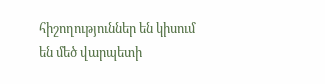հիշողություններ են կիսում են մեծ վարպետի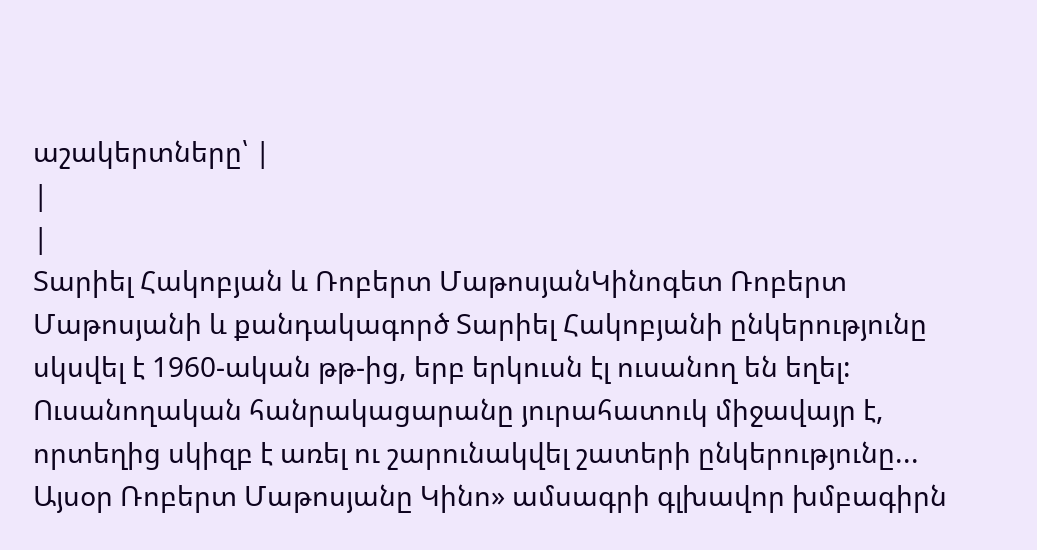աշակերտները՝ |
|
|
Տարիել Հակոբյան և Ռոբերտ ՄաթոսյանԿինոգետ Ռոբերտ Մաթոսյանի և քանդակագործ Տարիել Հակոբյանի ընկերությունը սկսվել է 1960-ական թթ-ից, երբ երկուսն էլ ուսանող են եղել: Ուսանողական հանրակացարանը յուրահատուկ միջավայր է, որտեղից սկիզբ է առել ու շարունակվել շատերի ընկերությունը... Այսօր Ռոբերտ Մաթոսյանը Կինո» ամսագրի գլխավոր խմբագիրն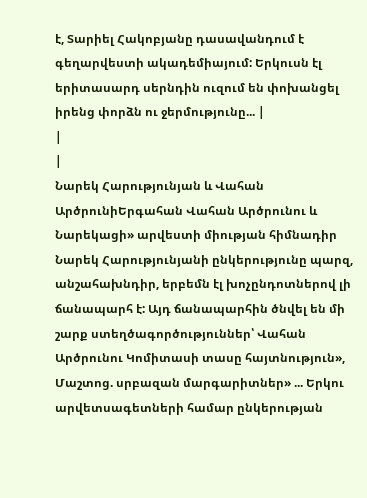է, Տարիել Հակոբյանը դասավանդում է գեղարվեստի ակադեմիայում: Երկուսն էլ երիտասարդ սերնդին ուզում են փոխանցել իրենց փորձն ու ջերմությունը... |
|
|
Նարեկ Հարությունյան և Վահան ԱրծրունիԵրգահան Վահան Արծրունու և Նարեկացի» արվեստի միության հիմնադիր Նարեկ Հարությունյանի ընկերությունը պարզ, անշահախնդիր, երբեմն էլ խոչընդոտներով լի ճանապարհ է: Այդ ճանապարհին ծնվել են մի շարք ստեղծագործություններ՝ Վահան Արծրունու Կոմիտասի տասը հայտնություն», Մաշտոց. սրբազան մարգարիտներ» ... Երկու արվետսագետների համար ընկերության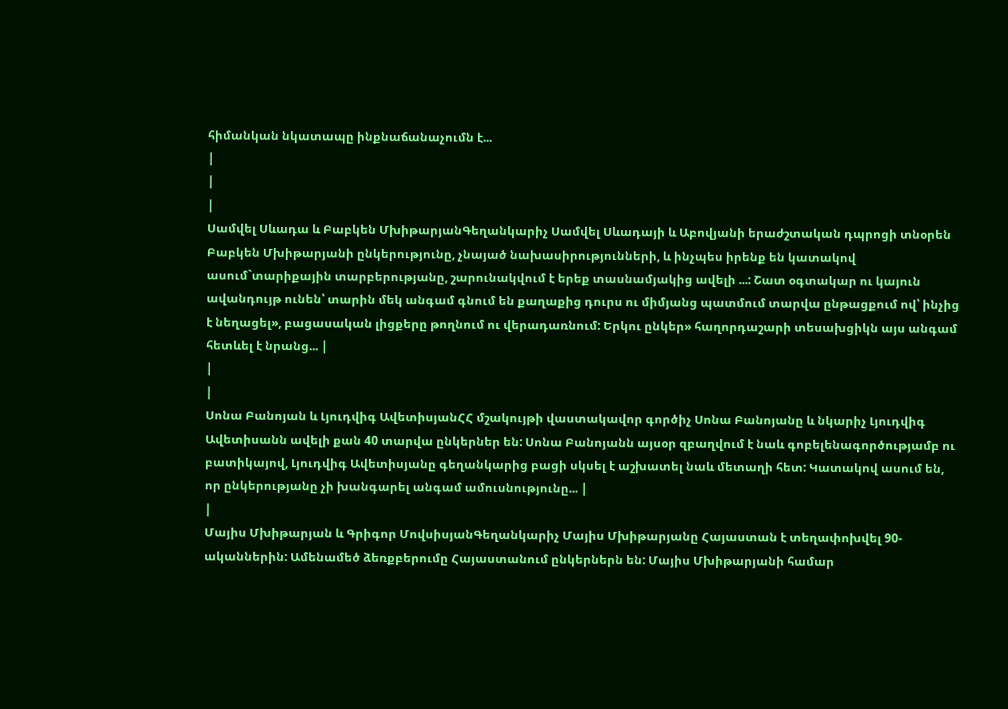հիմանկան նկատապը ինքնաճանաչումն է...
|
|
|
Սամվել Սևադա և Բաբկեն ՄխիթարյանԳեղանկարիչ Սամվել Սևադայի և Աբովյանի երաժշտական դպրոցի տնօրեն Բաբկեն Մխիթարյանի ընկերությունը, չնայած նախասիրությունների, և ինչպես իրենք են կատակով ասում`տարիքային տարբերությանը, շարունակվում է երեք տասնամյակից ավելի ...: Շատ օգտակար ու կայուն ավանդույթ ունեն՝ տարին մեկ անգամ գնում են քաղաքից դուրս ու միմյանց պատմում տարվա ընթացքում ով՝ ինչից է նեղացել», բացասական լիցքերը թողնում ու վերադառնում: Երկու ընկեր» հաղորդաշարի տեսախցիկն այս անգամ հետևել է նրանց... |
|
|
Սոնա Բանոյան և Լյուդվիգ ԱվետիսյանՀՀ մշակույթի վաստակավոր գործիչ Սոնա Բանոյանը և նկարիչ Լյուդվիգ Ավետիսանն ավելի քան 40 տարվա ընկերներ են: Սոնա Բանոյանն այսօր զբաղվում է նաև գոբելենագործությամբ ու բատիկայով, Լյուդվիգ Ավետիսյանը գեղանկարից բացի սկսել է աշխատել նաև մետաղի հետ: Կատակով ասում են, որ ընկերությանը չի խանգարել անգամ ամուսնությունը... |
|
Մայիս Մխիթարյան և Գրիգոր ՄովսիսյանԳեղանկարիչ Մայիս Մխիթարյանը Հայաստան է տեղափոխվել 90-ականներին: Ամենամեծ ձեռքբերումը Հայաստանում ընկերներն են: Մայիս Մխիթարյանի համար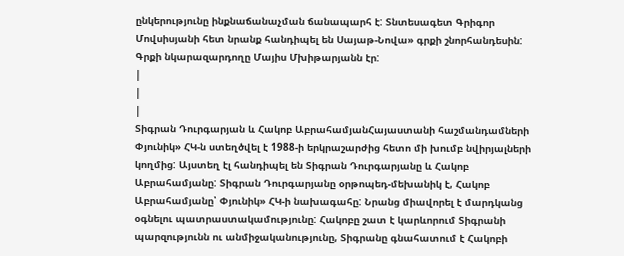ընկերությունը ինքնաճանաչման ճանապարհ է: Տնտեսագետ Գրիգոր Մովսիսյանի հետ նրանք հանդիպել են Սայաթ-Նովա» գրքի շնորհանդեսին: Գրքի նկարազարդողը Մայիս Մխիթարյանն էր:
|
|
|
Տիգրան Դուրգարյան և Հակոբ ԱբրահամյանՀայաստանի հաշմանդամների Փյունիկ» ՀԿ-ն ստեղծվել է 1988-ի երկրաշարժից հետո մի խումբ նվիրյալների կողմից: Այստեղ էլ հանդիպել են Տիգրան Դուրգարյանը և Հակոբ Աբրահամյանը: Տիգրան Դուրգարյանը օրթոպեդ-մեխանիկ է, Հակոբ Աբրահամյանը՝ Փյունիկ» ՀԿ-ի նախագահը: Նրանց միավորել է մարդկանց օգնելու պատրաստակամությունը: Հակոբը շատ է կարևորում Տիգրանի պարզությունն ու անմիջականությունը, Տիգրանը գնահատում է Հակոբի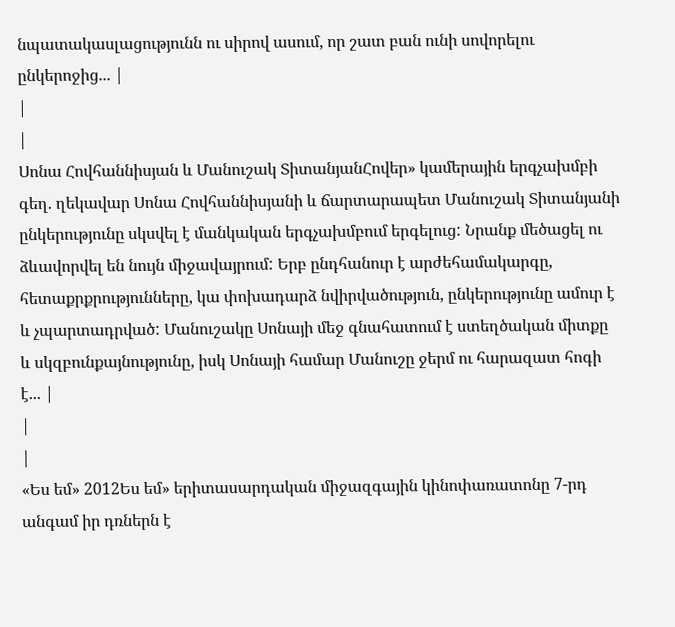նպատակասլացությունն ու սիրով ասում, որ շատ բան ունի սովորելու ընկերոջից... |
|
|
Սոնա Հովհաննիսյան և Մանուշակ ՏիտանյանՀովեր» կամերային երգչախմբի գեղ. ղեկավար Սոնա Հովհաննիսյանի և ճարտարապետ Մանուշակ Տիտանյանի ընկերությունը սկսվել է մանկական երգչախմբում երգելուց: Նրանք մեծացել ու ձևավորվել են նույն միջավայրում: Երբ ընդհանուր է արժեհամակարգը, հետաքրքրությունները, կա փոխադարձ նվիրվածություն, ընկերությունը ամուր է և չպարտադրված: Մանուշակը Սոնայի մեջ գնահատում է ստեղծական միտքը և սկզբունքայնությունը, իսկ Սոնայի համար Մանուշը ջերմ ու հարազատ հոգի է... |
|
|
«Ես եմ» 2012Ես եմ» երիտասարդական միջազգային կինոփառատոնը 7-րդ անգամ իր դռներն է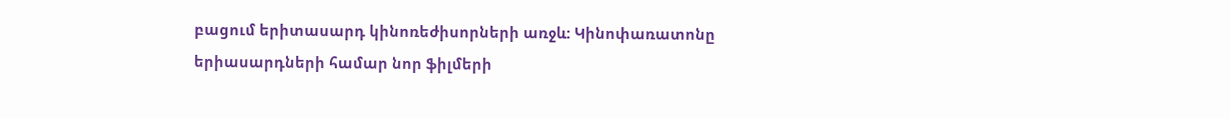բացում երիտասարդ կինոռեժիսորների առջև: Կինոփառատոնը երիասարդների համար նոր ֆիլմերի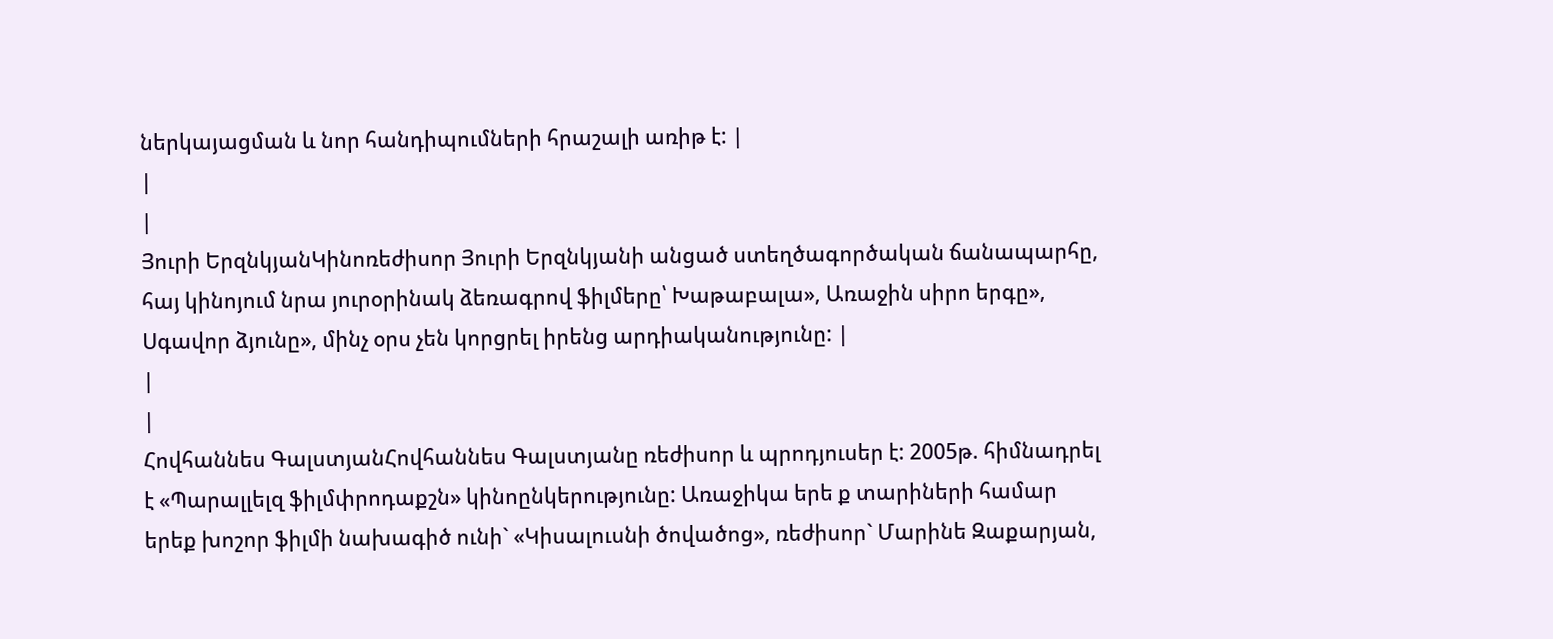ներկայացման և նոր հանդիպումների հրաշալի առիթ է: |
|
|
Յուրի ԵրզնկյանԿինոռեժիսոր Յուրի Երզնկյանի անցած ստեղծագործական ճանապարհը, հայ կինոյում նրա յուրօրինակ ձեռագրով ֆիլմերը՝ Խաթաբալա», Առաջին սիրո երգը», Սգավոր ձյունը», մինչ օրս չեն կորցրել իրենց արդիականությունը: |
|
|
Հովհաննես ԳալստյանՀովհաննես Գալստյանը ռեժիսոր և պրոդյուսեր է: 2005թ. հիմնադրել է «Պարալլելզ ֆիլմփրոդաքշն» կինոընկերությունը: Առաջիկա երե ք տարիների համար երեք խոշոր ֆիլմի նախագիծ ունի` «Կիսալուսնի ծովածոց», ռեժիսոր` Մարինե Զաքարյան,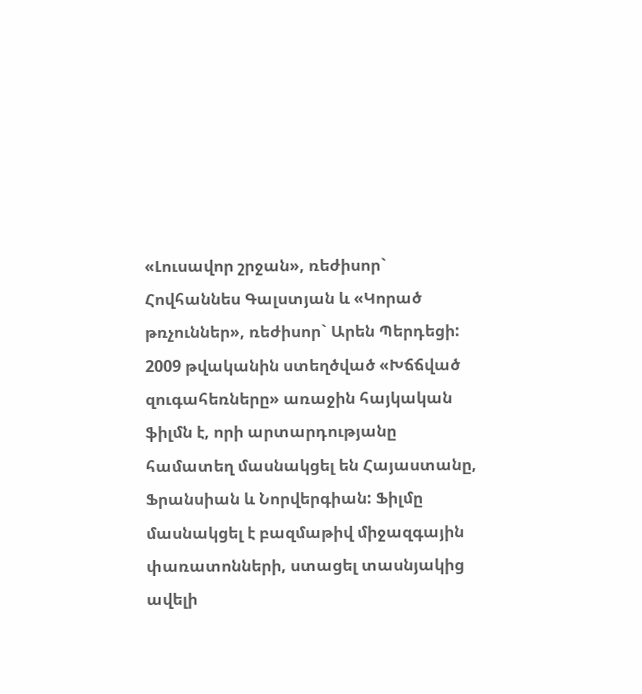«Լուսավոր շրջան», ռեժիսոր` Հովհաննես Գալստյան և «Կորած թռչուններ», ռեժիսոր` Արեն Պերդեցի: 2009 թվականին ստեղծված «Խճճված զուգահեռները» առաջին հայկական ֆիլմն է, որի արտարդությանը համատեղ մասնակցել են Հայաստանը, Ֆրանսիան և Նորվերգիան: Ֆիլմը մասնակցել է բազմաթիվ միջազգային փառատոնների, ստացել տասնյակից ավելի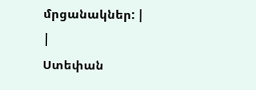մրցանակներ: |
|
Ստեփան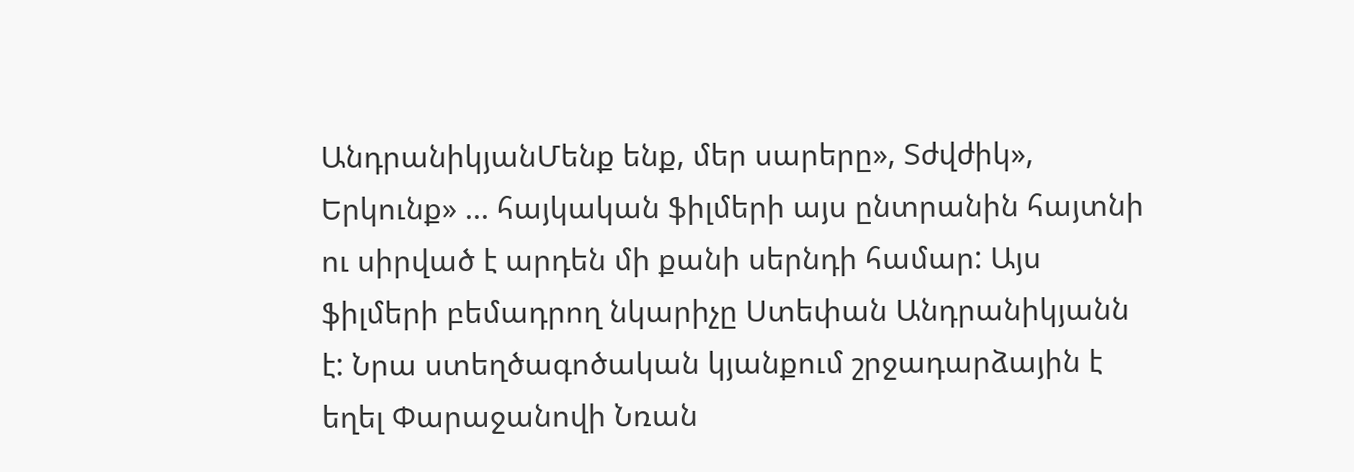ԱնդրանիկյանՄենք ենք, մեր սարերը», Տժվժիկ», Երկունք» ... հայկական ֆիլմերի այս ընտրանին հայտնի ու սիրված է արդեն մի քանի սերնդի համար: Այս ֆիլմերի բեմադրող նկարիչը Ստեփան Անդրանիկյանն է: Նրա ստեղծագոծական կյանքում շրջադարձային է եղել Փարաջանովի Նռան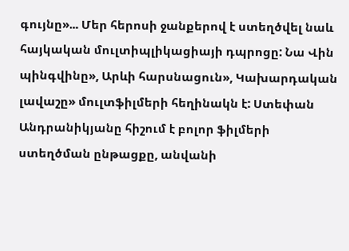գույնը»... Մեր հերոսի ջանքերով է ստեղծվել նաև հայկական մուլտիպլիկացիայի դպրոցը: Նա Վին պինգվինը», Արևի հարսնացուն», Կախարդական լավաշը» մուլտֆիլմերի հեղինակն է: Ստեփան Անդրանիկյանը հիշում է բոլոր ֆիլմերի ստեղծման ընթացքը, անվանի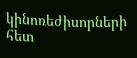կինոռեժիսորների հետ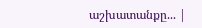աշխատանքը... |